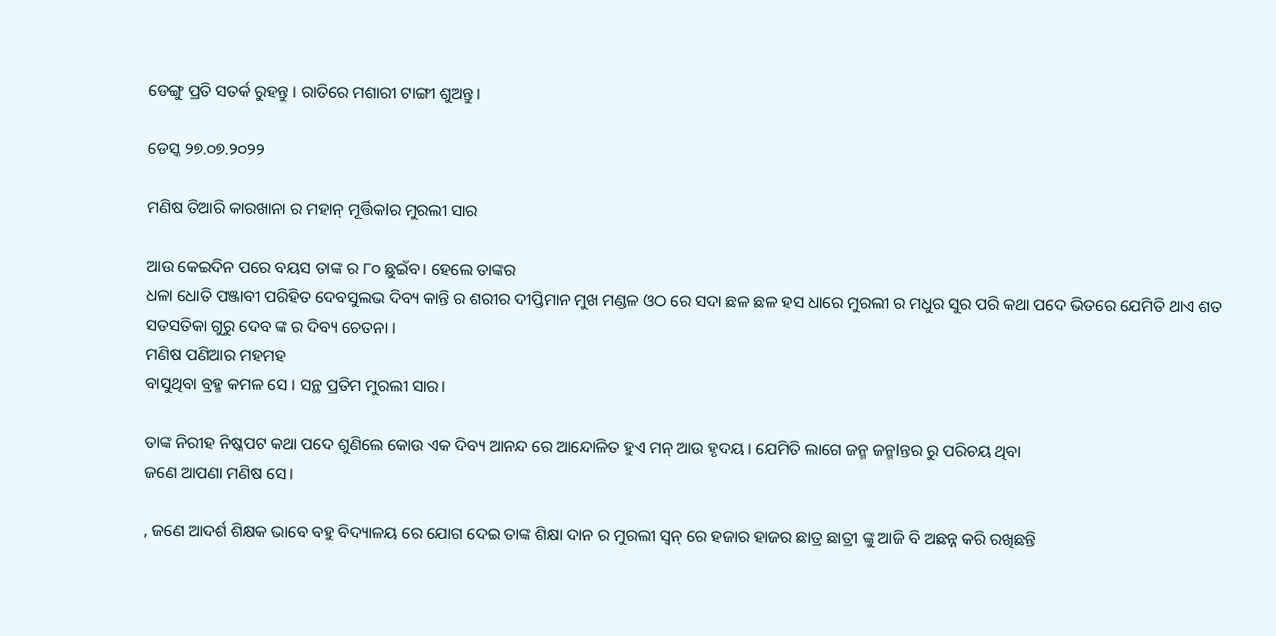ଡେଙ୍ଗୁ ପ୍ରତି ସତର୍କ ରୁହନ୍ତୁ । ରାତିରେ ମଶାରୀ ଟାଙ୍ଗୀ ଶୁଅନ୍ତୁ।

ଡେସ୍କ ୨୭.୦୭.୨୦୨୨

ମଣିଷ ତିଆରି କାରଖାନା ର ମହାନ୍ ମୂର୍ତ୍ତିକlର ମୁରଲୀ ସାର

ଆଉ କେଇଦିନ ପରେ ବୟସ ତାଙ୍କ ର ୮୦ ଛୁଇଁବ। ହେଲେ ତାଙ୍କର
ଧଳା ଧୋତି ପଞ୍ଜାବୀ ପରିହିତ ଦେବସୁଲଭ ଦିବ୍ୟ କାନ୍ତି ର ଶରୀର ଦୀପ୍ତିମାନ ମୁଖ ମଣ୍ଡଳ ଓଠ ରେ ସଦା ଛଳ ଛଳ ହସ ଧାରେ ମୁରଲୀ ର ମଧୁର ସୁର ପରି କଥା ପଦେ ଭିତରେ ଯେମିତି ଥାଏ ଶତ ସତସତିକା ଗୁରୁ ଦେବ ଙ୍କ ର ଦିବ୍ୟ ଚେତନା ।
ମଣିଷ ପଣିଆର ମହମହ
ବାସୁଥିବା ବ୍ରହ୍ମ କମଳ ସେ । ସନ୍ଥ ପ୍ରତିମ ମୁରଲୀ ସାର।

ତାଙ୍କ ନିରୀହ ନିଷ୍କପଟ କଥା ପଦେ ଶୁଣିଲେ କୋଉ ଏକ ଦିବ୍ୟ ଆନନ୍ଦ ରେ ଆନ୍ଦୋଳିତ ହୁଏ ମନ୍ ଆଉ ହୃଦୟ । ଯେମିତି ଲାଗେ ଜନ୍ମ ଜନ୍ମlନ୍ତର ରୁ ପରିଚୟ ଥିବା
ଜଣେ ଆପଣା ମଣିଷ ସେ।

, ଜଣେ ଆଦର୍ଶ ଶିକ୍ଷକ ଭାବେ ବହୁ ବିଦ୍ୟାଳୟ ରେ ଯୋଗ ଦେଇ ତାଙ୍କ ଶିକ୍ଷା ଦାନ ର ମୁରଲୀ ସ୍ଵନ୍ ରେ ହଜାର ହାଜର ଛାତ୍ର ଛାତ୍ରୀ ଙ୍କୁ ଆଜି ବି ଅଛନ୍ନ କରି ରଖିଛନ୍ତି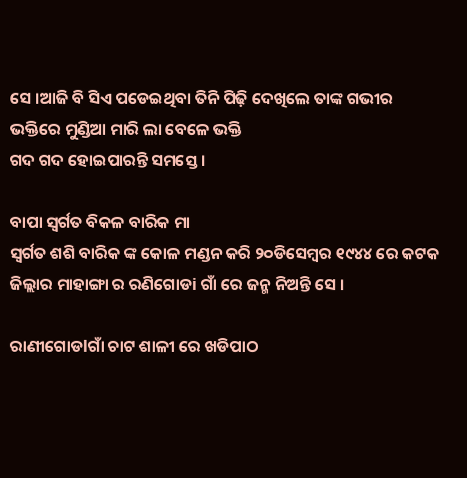ସେ ।ଆଜି ବି ସିଏ ପଡେଇଥିବା ତିନି ପିଢ଼ି ଦେଖିଲେ ତାଙ୍କ ଗଭୀର ଭକ୍ତିରେ ମୁଣ୍ଡିଆ ମାରି ଲା ବେଳେ ଭକ୍ତି
ଗଦ ଗଦ ହୋଇପାରନ୍ତି ସମସ୍ତେ ।

ବାପା ସ୍ବର୍ଗତ ବିକଳ ବାରିକ ମା
ସ୍ୱର୍ଗତ ଶଶି ବାରିକ ଙ୍କ କୋଳ ମଣ୍ଡନ କରି ୨୦ଡିସେମ୍ବର ୧୯୪୪ ରେ କଟକ ଜିଲ୍ଲାର ମାହାଙ୍ଗା ର ରଣିଗୋଡi ଗାଁ ରେ ଜନ୍ମ ନିଅନ୍ତି ସେ ।

ରାଣୀଗୋଡlଗାଁ ଚାଟ ଶାଳୀ ରେ ଖଡିପାଠ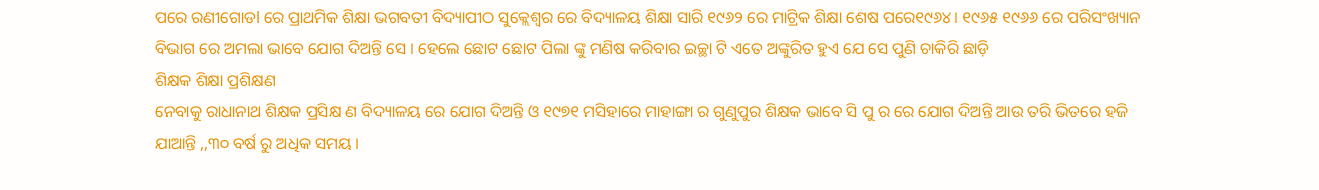ପରେ ରଣୀଗୋଡl ରେ ପ୍ରାଥମିକ ଶିକ୍ଷା ଭଗବତୀ ବିଦ୍ୟାପୀଠ ସୁକ୍ଲେଶ୍ୱର ରେ ବିଦ୍ୟାଳୟ ଶିକ୍ଷା ସାରି ୧୯୬୨ ରେ ମାଟ୍ରିକ ଶିକ୍ଷା ଶେଷ ପରେ୧୯୬୪। ୧୯୬୫ ୧୯୬୬ ରେ ପରିସଂଖ୍ୟାନ ବିଭାଗ ରେ ଅମଲା ଭାବେ ଯୋଗ ଦିଅନ୍ତି ସେ । ହେଲେ ଛୋଟ ଛୋଟ ପିଲା ଙ୍କୁ ମଣିଷ କରିବାର ଇଚ୍ଛା ଟି ଏତେ ଅଙ୍କୁରିତ ହୁଏ ଯେ ସେ ପୁଣି ଚାକିରି ଛାଡ଼ି
ଶିକ୍ଷକ ଶିକ୍ଷା ପ୍ରଶିକ୍ଷଣ
ନେବାକୁ ରାଧାନାଥ ଶିକ୍ଷକ ପ୍ରସିକ୍ଷ ଣ ବିଦ୍ୟାଳୟ ରେ ଯୋଗ ଦିଅନ୍ତି ଓ ୧୯୭୧ ମସିହାରେ ମାହାଙ୍ଗା ର ଗୁଣୁପୁର ଶିକ୍ଷକ ଭାବେ ସି ପୁ ର ରେ ଯୋଗ ଦିଅନ୍ତି ଆଉ ତରି ଭିତରେ ହଜି ଯାଆନ୍ତି ,,୩୦ ବର୍ଷ ରୁ ଅଧିକ ସମୟ ।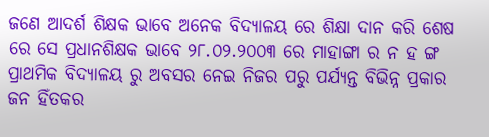ଜଣେ ଆଦର୍ଶ ଶିକ୍ଷକ ଭାବେ ଅନେକ ବିଦ୍ୟାଳୟ ରେ ଶିକ୍ଷା ଦାନ କରି ଶେଷ ରେ ସେ ପ୍ରଧାନଶିକ୍ଷକ ଭାବେ ୨୮.୦୨.୨୦୦୩ ରେ ମାହାଙ୍ଗା ର ନ ହ ଙ୍ଗ ପ୍ରାଥମିକ ବିଦ୍ୟାଳୟ ରୁ ଅବସର ନେଇ ନିଜର ପରୁ ପର୍ଯ୍ୟନ୍ତ ବିଭିନ୍ନ ପ୍ରକାର ଜନ ହିଁତକର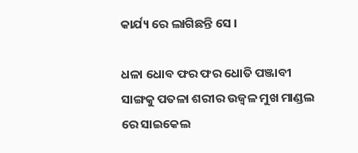କାର୍ଯ୍ୟ ରେ ଲାଗିଛନ୍ତି ସେ ।

ଧଳା ଧୋବ ଫର ଫର ଧୋତି ପଞ୍ଜାବୀ ସାଙ୍ଗକୁ ପତଳା ଶରୀର ଉଜ୍ବଳ ମୁଖ ମାଣ୍ଡଲ ରେ ସାଇକେଲ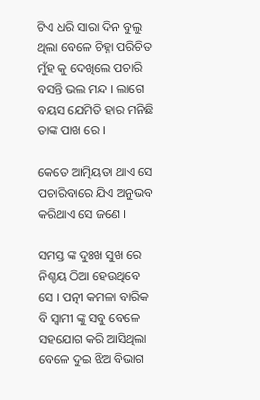ଟିଏ ଧରି ସାରା ଦିନ ବୁଲୁ ଥିଲା ବେଳେ ଚିହ୍ନା ପରିଚିତ ମୁଁହ କୁ ଦେଖିଲେ ପଚାରି ବସନ୍ତି ଭଲ ମନ୍ଦ । ଲାଗେ ବୟସ ଯେମିତି ହାର ମନିଛି ତାଙ୍କ ପାଖ ରେ ।

କେତେ ଆତ୍ମିୟତା ଥାଏ ସେ ପଚାରିବାରେ ଯିଏ ଅନୁଭବ କରିଥାଏ ସେ ଜଣେ ।

ସମସ୍ତ ଙ୍କ ଦୁଃଖ ସୁଖ ରେ ନିଶ୍ଚୟ ଠିଆ ହେଉଥିବେ ସେ । ପତ୍ନୀ କମଳା ବାରିକ ବି ସ୍ବାମୀ ଙ୍କୁ ସବୁ ବେଳେ ସହଯୋଗ କରି ଆସିଥିଲା ବେଳେ ଦୁଇ ଝିଅ ବିଭାଗ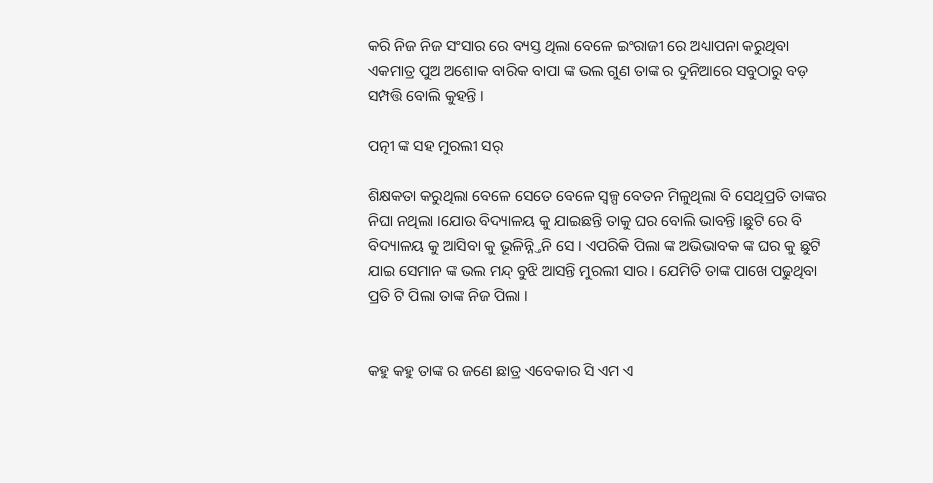କରି ନିଜ ନିଜ ସଂସାର ରେ ବ୍ୟସ୍ତ ଥିଲା ବେଳେ ଇଂରାଜୀ ରେ ଅଧ୍ୟାପନା କରୁଥିବା ଏକମାତ୍ର ପୁଅ ଅଶୋକ ବାରିକ ବାପା ଙ୍କ ଭଲ ଗୁଣ ତାଙ୍କ ର ଦୁନିଆରେ ସବୁଠାରୁ ବଡ଼ ସମ୍ପତ୍ତି ବୋଲି କୁହନ୍ତି ।

ପତ୍ନୀ ଙ୍କ ସହ ମୁରଲୀ ସର୍

ଶିକ୍ଷକତା କରୁଥିଲା ବେଳେ ସେତେ ବେଳେ ସ୍ୱଳ୍ପ ବେତନ ମିଳୁଥିଲା ବି ସେଥିପ୍ରତି ତାଙ୍କର ନିଘା ନଥିଲା ।ଯୋଉ ବିଦ୍ୟାଳୟ କୁ ଯାଇଛନ୍ତି ତାକୁ ଘର ବୋଲି ଭାବନ୍ତି ।ଛୁଟି ରେ ବି ବିଦ୍ୟାଳୟ କୁ ଆସିବା କୁ ଭୂଳିନ୍ନ୍ତିନି ସେ । ଏପରିକି ପିଲା ଙ୍କ ଅଭିଭାବକ ଙ୍କ ଘର କୁ ଛୁଟି ଯାଇ ସେମାନ ଙ୍କ ଭଲ ମନ୍ଦ୍ ବୁଝି ଆସନ୍ତି ମୁରଲୀ ସାର । ଯେମିତି ତାଙ୍କ ପାଖେ ପଢୁଥିବା ପ୍ରତି ଟି ପିଲା ତାଙ୍କ ନିଜ ପିଲା ।


କହୁ କହୁ ତାଙ୍କ ର ଜଣେ ଛାତ୍ର ଏବେକାର ସି ଏମ ଏ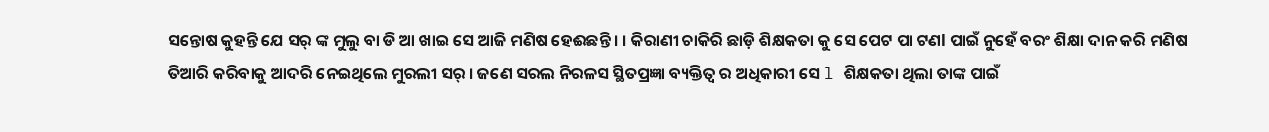ସନ୍ତୋଷ କୁହନ୍ତି ଯେ ସର୍ ଙ୍କ ମୁଲୁ ବା ଡି ଆ ଖାଇ ସେ ଆଜି ମଣିଷ ହେଈଛନ୍ତି । । କିରାଣୀ ଚାକିରି ଛାଡ଼ି ଶିକ୍ଷକତା କୁ ସେ ପେଟ ପା ଟଣl ପାଇଁ ନୁହେଁ ବରଂ ଶିକ୍ଷା ଦାନ କରି ମଣିଷ ତିଆରି କରିବାକୁ ଆଦରି ନେଇଥିଲେ ମୁରଲୀ ସର୍ । ଜଣେ ସରଲ ନିରଳସ ସ୍ଥିତପ୍ରଜ୍ଞା ବ୍ୟକ୍ତିତ୍ଵ ର ଅଧିକାରୀ ସେ l ଶିକ୍ଷକତା ଥିଲା ତାଙ୍କ ପାଇଁ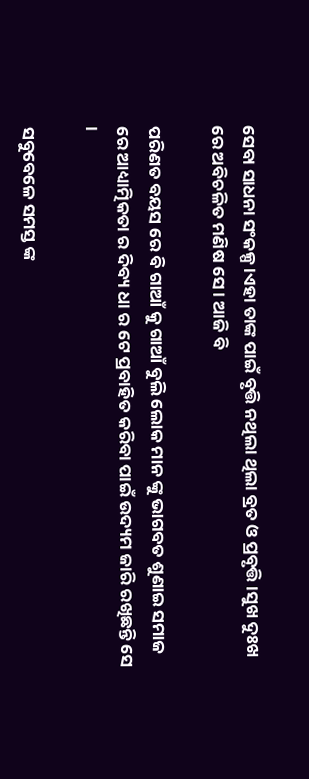ସେବା ସାଧନା ସଂକଳ୍ପ ।ଏହା ତାଙ୍କ ପାଇଁ ବୃତ୍ତି ନଥିଲା ଥିଲା ବ୍ରତ ଓ ପ୍ରବୃତ୍ତି ।ସୁଖ ଦୁଃଖ ରେ ଅବିଚଳିତ ମଣିଷ ସେ । ଆଜି ବି

ପରିଣତ ବୟସ ରେ ବି ଗାଆଁ କୁ ଗାଆଁ ବୁଲି ଲୋକ ମାନ ଙ୍କୁ ଭାଗବତ ଶୁଣାଇ ସମାଜ ରେ ଆଧ୍ୟାତ୍ମିକତା ର ଦିବ୍ୟ ଧା ର ଟେ ପ୍ରବାହିତ କରିବା ପାଇଁ ଉଦ୍ୟମ ଜାରି ରଖିଛନ୍ତି ସେ ।

ସବୁବେଳେ ସମସ୍ତ ଙ୍କ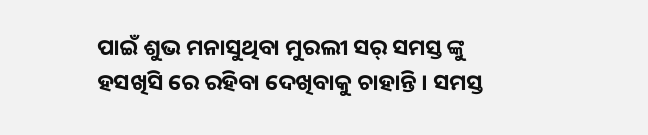ପାଇଁ ଶୁଭ ମନାସୁଥିବା ମୁରଲୀ ସର୍ ସମସ୍ତ ଙ୍କୁ ହସଖିସି ରେ ରହିବା ଦେଖିବାକୁ ଚାହାନ୍ତି । ସମସ୍ତ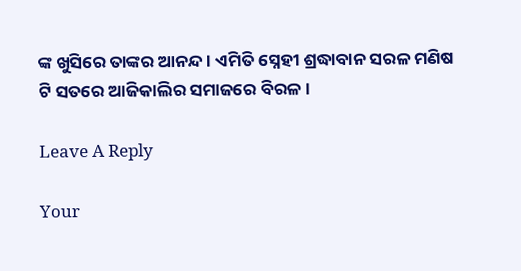ଙ୍କ ଖୁସିରେ ତାଙ୍କର ଆନନ୍ଦ । ଏମିତି ସ୍ନେହୀ ଶ୍ରଦ୍ଧାବାନ ସରଳ ମଣିଷ ଟି ସତରେ ଆଜିକାଲିର ସମାଜରେ ବିରଳ ।

Leave A Reply

Your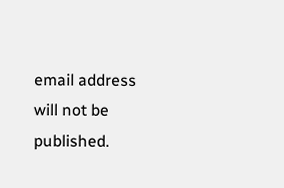email address will not be published.